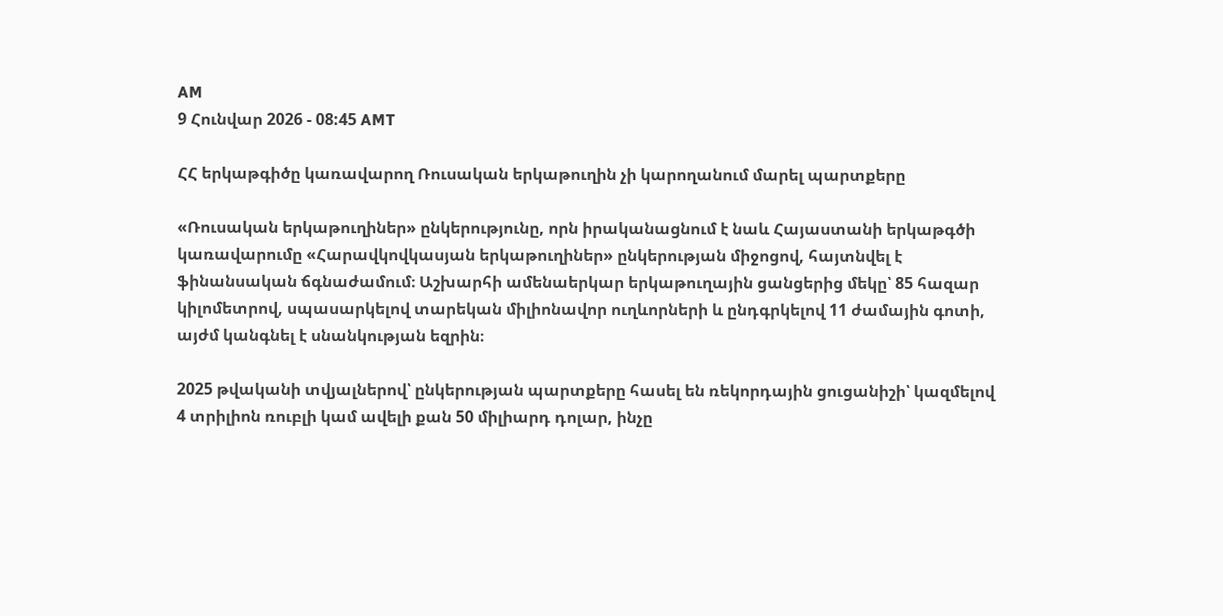AM
9 Հունվար 2026 - 08:45 AMT

ՀՀ երկաթգիծը կառավարող Ռուսական երկաթուղին չի կարողանում մարել պարտքերը

«Ռուսական երկաթուղիներ» ընկերությունը, որն իրականացնում է նաև Հայաստանի երկաթգծի կառավարումը «Հարավկովկասյան երկաթուղիներ» ընկերության միջոցով, հայտնվել է ֆինանսական ճգնաժամում։ Աշխարհի ամենաերկար երկաթուղային ցանցերից մեկը՝ 85 հազար կիլոմետրով, սպասարկելով տարեկան միլիոնավոր ուղևորների և ընդգրկելով 11 ժամային գոտի, այժմ կանգնել է սնանկության եզրին։

2025 թվականի տվյալներով՝ ընկերության պարտքերը հասել են ռեկորդային ցուցանիշի՝ կազմելով 4 տրիլիոն ռուբլի կամ ավելի քան 50 միլիարդ դոլար, ինչը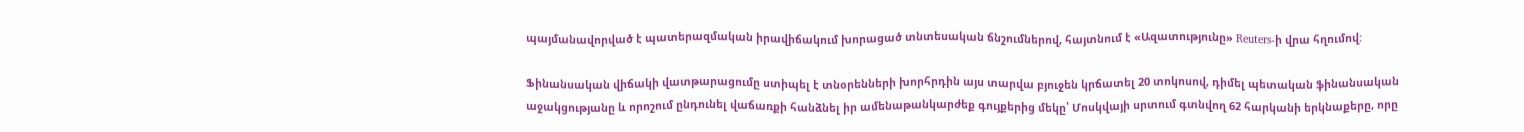պայմանավորված է պատերազմական իրավիճակում խորացած տնտեսական ճնշումներով, հայտնում է «Ազատությունը» Reuters-ի վրա հղումով:

Ֆինանսական վիճակի վատթարացումը ստիպել է տնօրենների խորհրդին այս տարվա բյուջեն կրճատել 20 տոկոսով, դիմել պետական ֆինանսական աջակցությանը և որոշում ընդունել վաճառքի հանձնել իր ամենաթանկարժեք գույքերից մեկը՝ Մոսկվայի սրտում գտնվող 62 հարկանի երկնաքերը, որը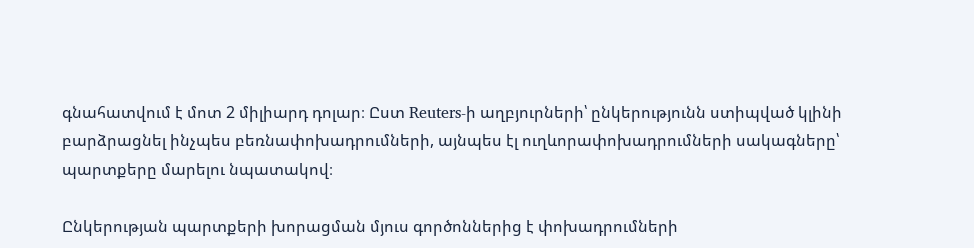գնահատվում է մոտ 2 միլիարդ դոլար։ Ըստ Reuters-ի աղբյուրների՝ ընկերությունն ստիպված կլինի բարձրացնել ինչպես բեռնափոխադրումների, այնպես էլ ուղևորափոխադրումների սակագները՝ պարտքերը մարելու նպատակով։

Ընկերության պարտքերի խորացման մյուս գործոններից է փոխադրումների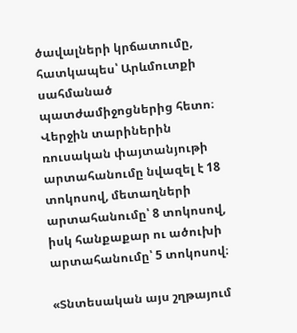ծավալների կրճատումը, հատկապես՝ Արևմուտքի սահմանած պատժամիջոցներից հետո։ Վերջին տարիներին ռուսական փայտանյութի արտահանումը նվազել է 18 տոկոսով, մետաղների արտահանումը՝ 8 տոկոսով, իսկ հանքաքար ու ածուխի արտահանումը՝ 5 տոկոսով։

«Տնտեսական այս շղթայում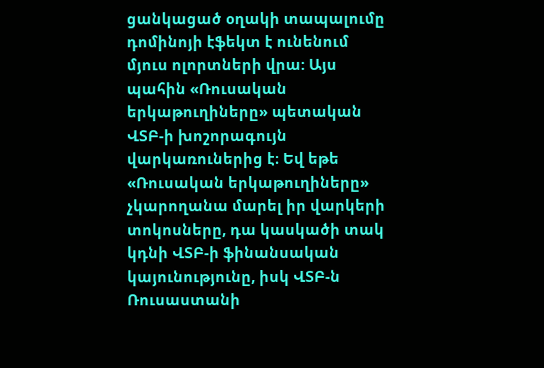ցանկացած օղակի տապալումը դոմինոյի էֆեկտ է ունենում մյուս ոլորտների վրա: Այս պահին «Ռուսական երկաթուղիները» պետական ՎՏԲ-ի խոշորագույն վարկառուներից է։ Եվ եթե «Ռուսական երկաթուղիները» չկարողանա մարել իր վարկերի տոկոսները, դա կասկածի տակ կդնի ՎՏԲ-ի ֆինանսական կայունությունը, իսկ ՎՏԲ-ն Ռուսաստանի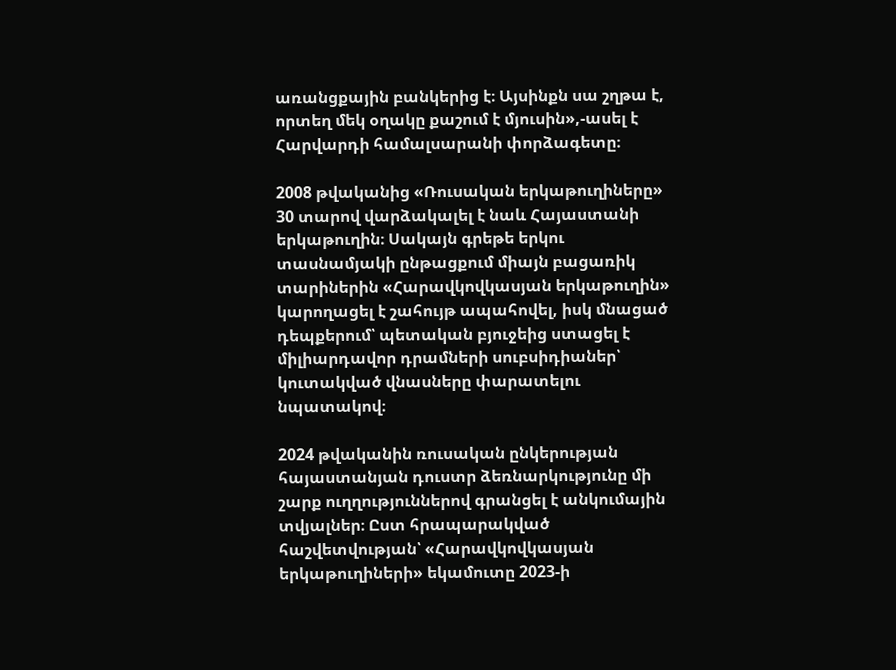առանցքային բանկերից է։ Այսինքն սա շղթա է, որտեղ մեկ օղակը քաշում է մյուսին»,-ասել է Հարվարդի համալսարանի փորձագետը։

2008 թվականից «Ռուսական երկաթուղիները» 30 տարով վարձակալել է նաև Հայաստանի երկաթուղին։ Սակայն գրեթե երկու տասնամյակի ընթացքում միայն բացառիկ տարիներին «Հարավկովկասյան երկաթուղին» կարողացել է շահույթ ապահովել, իսկ մնացած դեպքերում՝ պետական բյուջեից ստացել է միլիարդավոր դրամների սուբսիդիաներ՝ կուտակված վնասները փարատելու նպատակով։

2024 թվականին ռուսական ընկերության հայաստանյան դուստր ձեռնարկությունը մի շարք ուղղություններով գրանցել է անկումային տվյալներ։ Ըստ հրապարակված հաշվետվության՝ «Հարավկովկասյան երկաթուղիների» եկամուտը 2023-ի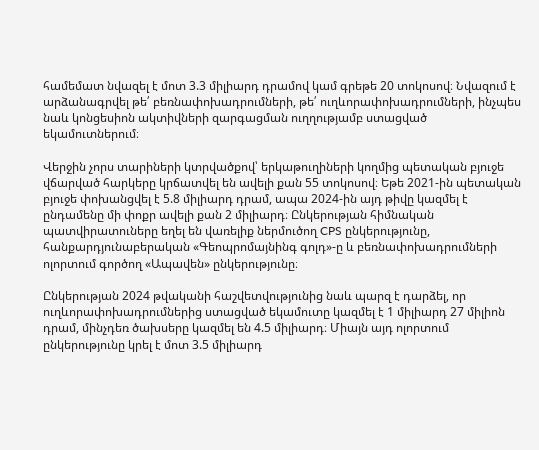համեմատ նվազել է մոտ 3.3 միլիարդ դրամով կամ գրեթե 20 տոկոսով։ Նվազում է արձանագրվել թե՛ բեռնափոխադրումների, թե՛ ուղևորափոխադրումների, ինչպես նաև կոնցեսիոն ակտիվների զարգացման ուղղությամբ ստացված եկամուտներում։

Վերջին չորս տարիների կտրվածքով՝ երկաթուղիների կողմից պետական բյուջե վճարված հարկերը կրճատվել են ավելի քան 55 տոկոսով։ Եթե 2021-ին պետական բյուջե փոխանցվել է 5.8 միլիարդ դրամ, ապա 2024-ին այդ թիվը կազմել է ընդամենը մի փոքր ավելի քան 2 միլիարդ։ Ընկերության հիմնական պատվիրատուները եղել են վառելիք ներմուծող CPS ընկերությունը, հանքարդյունաբերական «Գեոպրոմայնինգ գոլդ»-ը և բեռնափոխադրումների ոլորտում գործող «Ապավեն» ընկերությունը։

Ընկերության 2024 թվականի հաշվետվությունից նաև պարզ է դարձել, որ ուղևորափոխադրումներից ստացված եկամուտը կազմել է 1 միլիարդ 27 միլիոն դրամ, մինչդեռ ծախսերը կազմել են 4.5 միլիարդ։ Միայն այդ ոլորտում ընկերությունը կրել է մոտ 3.5 միլիարդ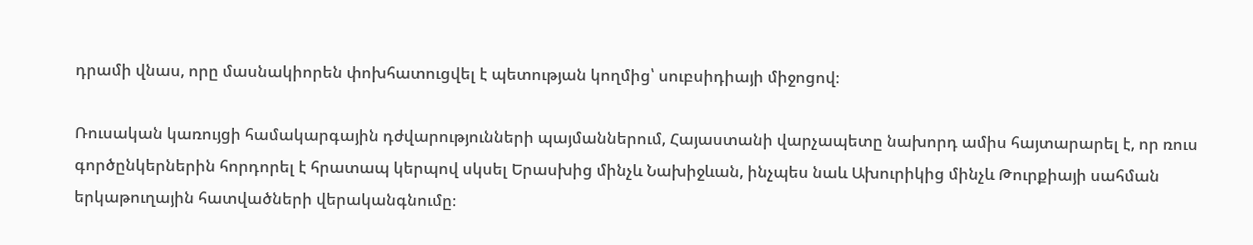դրամի վնաս, որը մասնակիորեն փոխհատուցվել է պետության կողմից՝ սուբսիդիայի միջոցով։

Ռուսական կառույցի համակարգային դժվարությունների պայմաններում, Հայաստանի վարչապետը նախորդ ամիս հայտարարել է, որ ռուս գործընկերներին հորդորել է հրատապ կերպով սկսել Երասխից մինչև Նախիջևան, ինչպես նաև Ախուրիկից մինչև Թուրքիայի սահման երկաթուղային հատվածների վերականգնումը։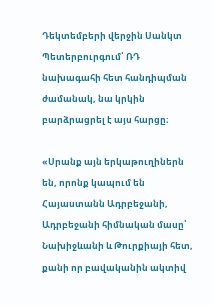Դեկտեմբերի վերջին Սանկտ Պետերբուրգում՝ ՌԴ նախագահի հետ հանդիպման ժամանակ, նա կրկին բարձրացրել է այս հարցը։

«Սրանք այն երկաթուղիներն են, որոնք կապում են Հայաստանն Ադրբեջանի, Ադրբեջանի հիմնական մասը՝ Նախիջևանի և Թուրքիայի հետ, քանի որ բավականին ակտիվ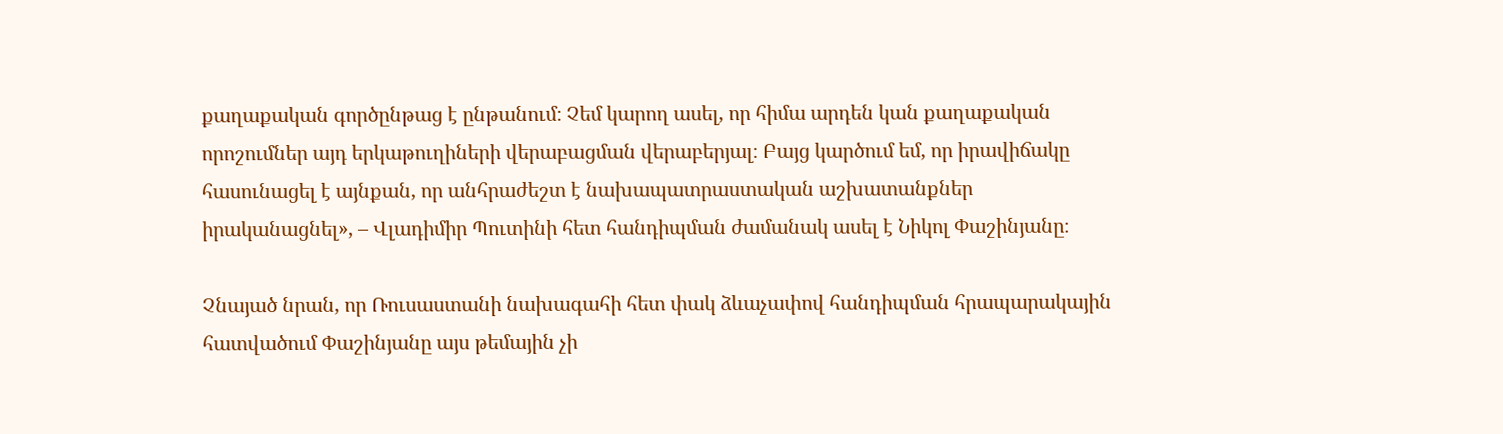քաղաքական գործընթաց է ընթանում։ Չեմ կարող ասել, որ հիմա արդեն կան քաղաքական որոշումներ այդ երկաթուղիների վերաբացման վերաբերյալ։ Բայց կարծում եմ, որ իրավիճակը հասունացել է այնքան, որ անհրաժեշտ է նախապատրաստական աշխատանքներ իրականացնել», – Վլադիմիր Պուտինի հետ հանդիպման ժամանակ ասել է Նիկոլ Փաշինյանը։

Չնայած նրան, որ Ռուսաստանի նախագահի հետ փակ ձևաչափով հանդիպման հրապարակային հատվածում Փաշինյանը այս թեմային չի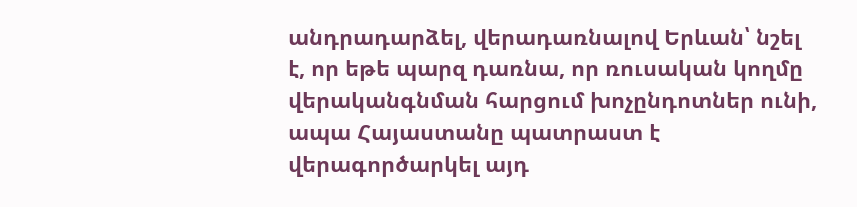անդրադարձել, վերադառնալով Երևան՝ նշել է, որ եթե պարզ դառնա, որ ռուսական կողմը վերականգնման հարցում խոչընդոտներ ունի, ապա Հայաստանը պատրաստ է վերագործարկել այդ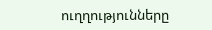ուղղությունները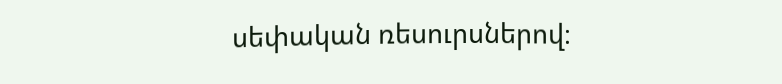սեփական ռեսուրսներով։